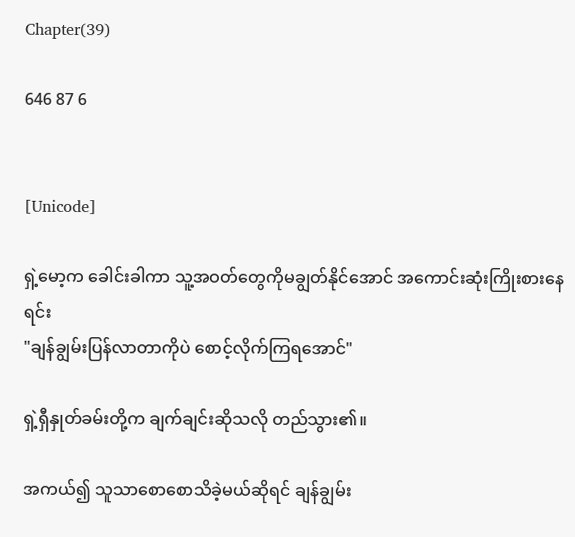Chapter(39)

646 87 6


[Unicode]

ရှဲ့မော့က ခေါင်းခါကာ သူ့အဝတ်တွေကိုမချွတ်နိုင်အောင် အကောင်းဆုံးကြိုးစားနေရင်း
"ချန်ချွမ်းပြန်လာတာကိုပဲ စောင့်လိုက်ကြရအောင်"

ရှဲ့ရှီနှုတ်ခမ်းတို့က ချက်ချင်းဆိုသလို တည်သွား၏။

အကယ်၍ သူသာစောစောသိခဲ့မယ်ဆိုရင် ချန်ချွမ်း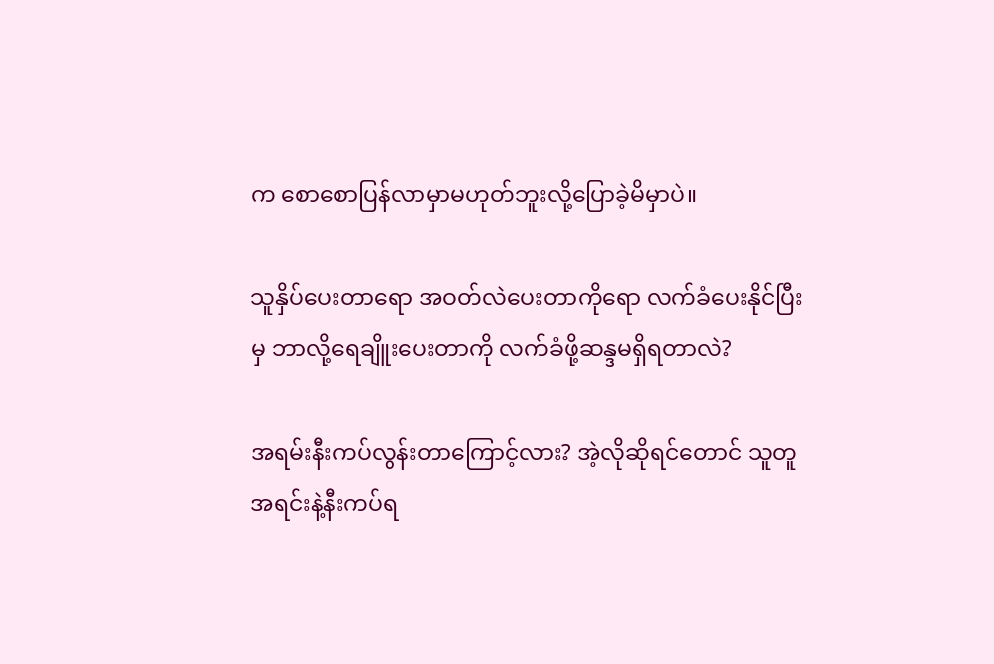က စောစောပြန်လာမှာမဟုတ်ဘူးလို့ပြောခဲ့မိမှာပဲ။

သူနှိပ်ပေးတာရော အဝတ်လဲပေးတာကိုရော လက်ခံပေးနိုင်ပြီးမှ ဘာလို့ရေချိူးပေးတာကို လက်ခံဖို့ဆန္ဒမရှိရတာလဲ?

အရမ်းနီးကပ်လွန်းတာကြောင့်လား? အဲ့လိုဆိုရင်တောင် သူတူအရင်းနဲ့နီးကပ်ရ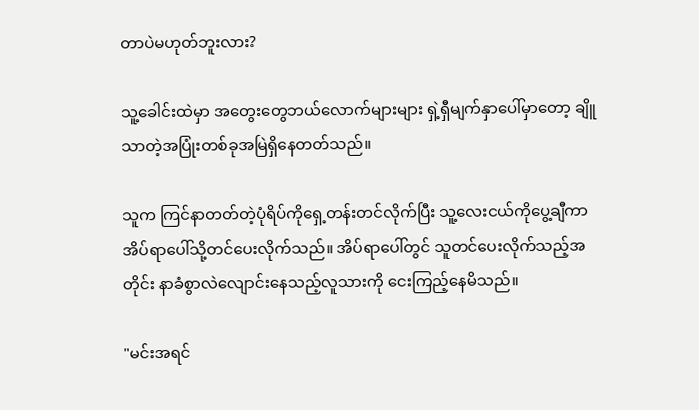တာပဲမဟုတ်ဘူးလား?

သူ့ခေါင်းထဲမှာ အတွေးတွေဘယ်လောက်များများ ရှဲ့ရှီမျက်နှာပေါ်မှာတော့ ချိူသာတဲ့အပြုံးတစ်ခုအမြဲရှိနေတတ်သည်။

သူက ကြင်နာတတ်တဲ့ပုံရိပ်ကိုရှေ့တန်းတင်လိုက်ပြီး သူ့လေးငယ်ကိုပွေ့ချီကာ အိပ်ရာပေါ်သို့တင်ပေးလိုက်သည်။ အိပ်ရာပေါ်တွင် သူတင်ပေးလိုက်သည့်အတိုင်း နာခံစွာလဲလျောင်းနေသည့်လူသားကို ငေးကြည့်နေမိသည်။

"မင်းအရင်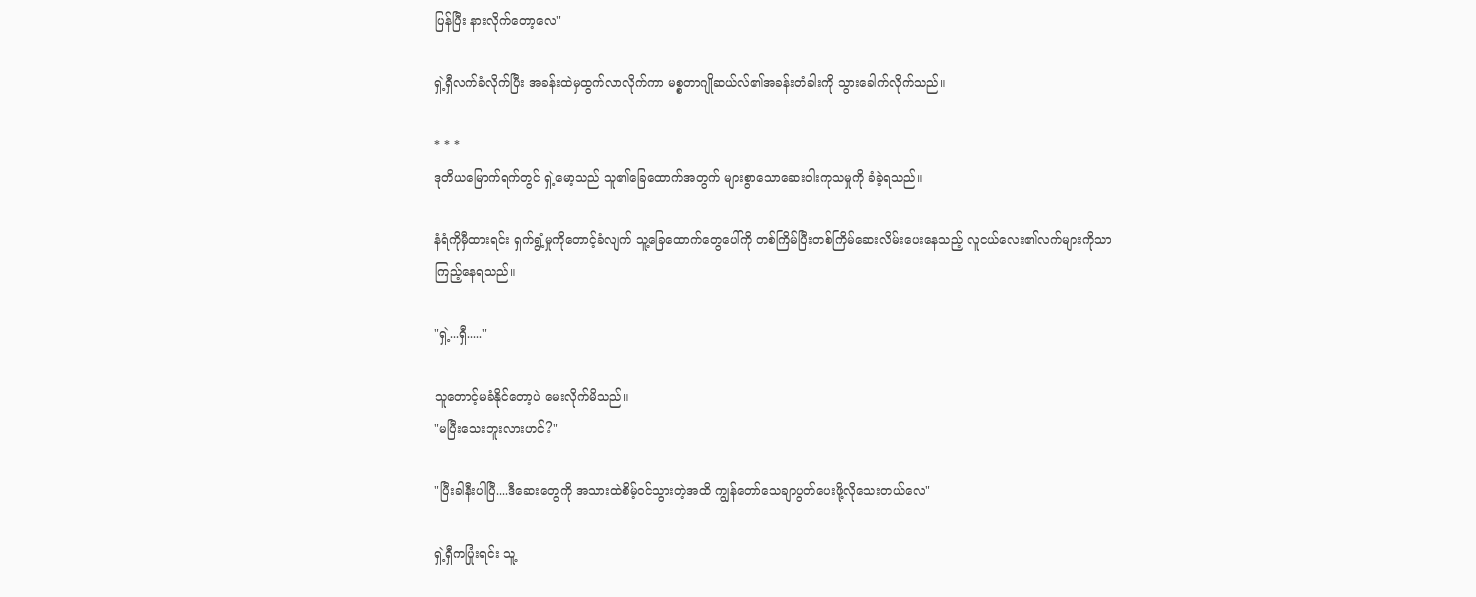ပြန်ပြီး နားလိုက်တော့လေ"

ရှဲ့ရှီလက်ခံလိုက်ပြီး အခန်းထဲမှထွက်လာလိုက်ကာ မစ္စတာဂျိုဆယ်လ်၏အခန်းတံခါးကို သွားခေါက်လိုက်သည်။

* * *
ဒုတိယမြောက်ရက်တွင် ရှဲ့မော့သည် သူ၏ခြေထောက်အတွက် များစွာသောဆေးဝါးကုသမှုကို ခံခဲ့ရသည်။

နံရံကိုမှီထားရင်း ရှက်ရွံ့မှုကိုတောင့်ခံလျက် သူ့ခြေထောက်တွေပေါ်ကို တစ်ကြိမ်ပြီးတစ်ကြိမ်ဆေးလိမ်းပေးနေသည့် လူငယ်လေး၏လက်များကိုသာ ကြည့်နေရသည်။

"ရှဲ့...ရှီ....."

သူတောင့်မခံနိုင်တော့ပဲ မေးလိုက်မိသည်။
"မပြီးသေးဘူးလားဟင်?"

"ပြီးခါနီးပါပြီ....ဒီဆေးတွေကို အသားထဲစိမ့်ဝင်သွားတဲ့အထိ ကျွန်တော်သေချာပွတ်ပေးဖို့လိုသေးတယ်လေ"

ရှဲ့ရှီကပြုံးရင်း သူ့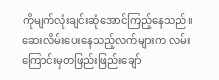ကိုမျက်လုံးချင်းဆုံအောင်ကြည့်နေသည်။ ဆေးလိမ်းပေးနေသည့်လက်များက လမ်းကြောင်းမှတဖြည်းဖြည်းချော်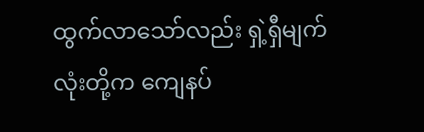ထွက်လာသော်လည်း ရှဲ့ရှီမျက်လုံးတို့က ကျေနပ်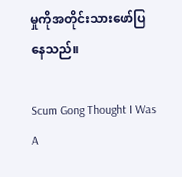မှုကိုအတိုင်းသားဖော်ပြနေသည်။

Scum Gong Thought I Was A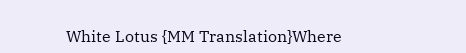White Lotus {MM Translation}Where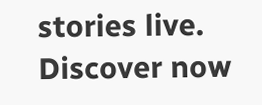stories live. Discover now